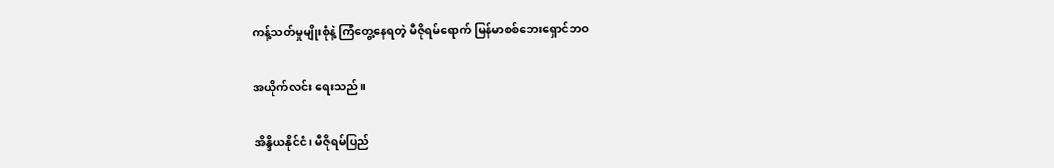ကန့်သတ်မှုမျိုးစုံနဲ့ ကြံတွေ့နေရတဲ့ မီဇိုရမ်ရောက် မြန်မာစစ်ဘေးရှောင်ဘဝ

အယိုက်လင်း ရေးသည်။

အိန္ဒိယနိုင်ငံ၊ မီဇိုရမ်ပြည်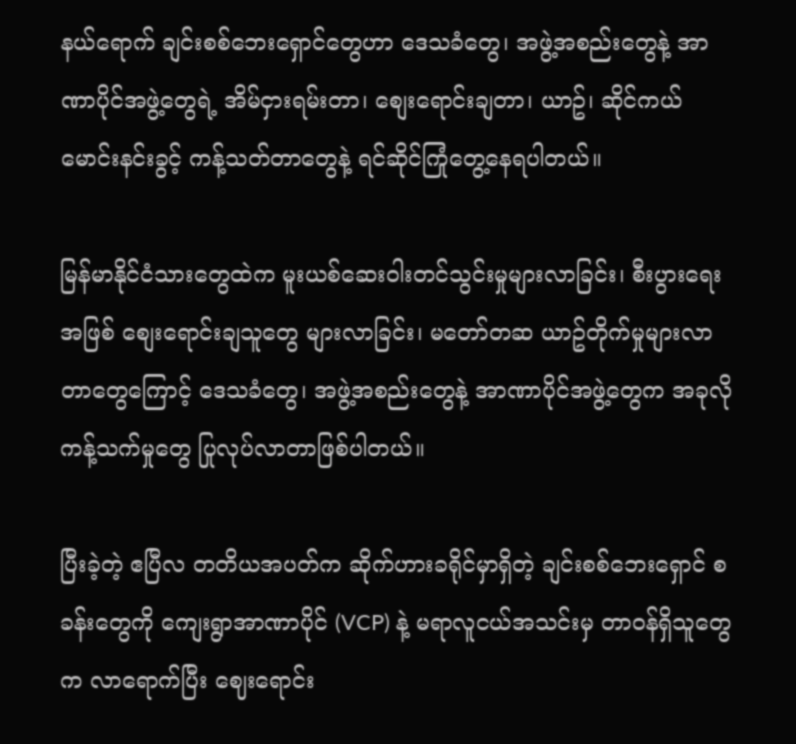နယ်ရောက် ချင်းစစ်ဘေးရှောင်တွေဟာ ဒေသခံတွေ၊ အဖွဲ့အစည်းတွေနဲ့ အာဏာပိုင်အဖွဲ့တွေရဲ့ အိမ်ငှားရမ်းတာ၊ စျေးရောင်းချတာ၊ ယာဥ်၊ ဆိုင်ကယ် မောင်းနင်းခွင့် ကန့်သတ်တာတွေနဲ့ ရင်ဆိုင်ကြုံတွေ့နေရပါတယ်။

မြန်မာနိုင်ငံသားတွေထဲက မူးယစ်ဆေးဝါးတင်သွင်းမှုများလာခြင်း၊ စီးပွားရေးအဖြစ် စျေးရောင်းချသူတွေ များလာခြင်း၊ မတော်တဆ ယာဥ်တိုက်မှုများလာတာတွေကြောင့် ဒေသခံတွေ၊ အဖွဲ့အစည်းတွေနဲ့ အာဏာပိုင်အဖွဲ့တွေက အခုလို ကန့်သက်မှုတွေ ပြုလုပ်လာတာဖြစ်ပါတယ်။

ပြီးခဲ့တဲ့ ဧပြီလ တတိယအပတ်က ဆိုက်ဟားခရိုင်မှာရှိတဲ့ ချင်းစစ်ဘေးရှောင် စခန်းတွေကို ကျေးရွာအာဏာပိုင် (VCP) နဲ့ မရာလူငယ်အသင်းမှ တာဝန်ရှိသူတွေက လာရောက်ပြီး ဈေးရောင်း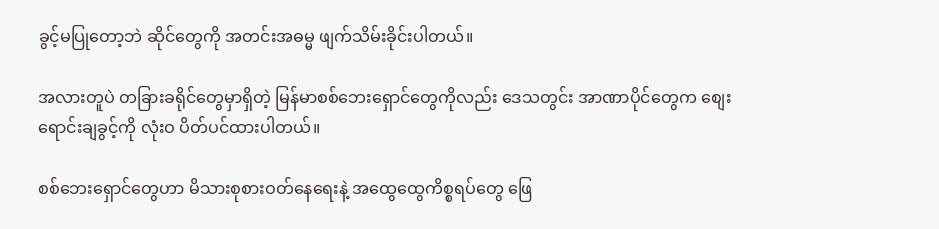ခွင့်မပြုတော့ဘဲ ဆိုင်တွေကို အတင်းအဓမ္မ ဖျက်သိမ်းခိုင်းပါတယ်။

အလားတူပဲ တခြားခရိုင်တွေမှာရှိတဲ့ မြန်မာစစ်ဘေးရှောင်တွေကိုလည်း ဒေသတွင်း အာဏာပိုင်တွေက စျေးရောင်းချခွင့်ကို လုံးဝ ပိတ်ပင်ထားပါတယ်။

စစ်ဘေးရှောင်တွေဟာ မိသားစုစားဝတ်နေရေးနဲ့ အထွေထွေကိစ္စရပ်တွေ ဖြေ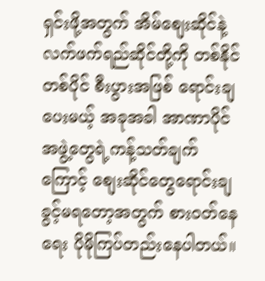ရှင်းဖို့အတွက် အိမ်စျေးဆိုင်နဲ့ လက်ဖက်ရည်ဆိုင်တို့ကို တစ်နိုင်တစ်ပိုင် စီးပွားအဖြစ် ရောင်းချပေးမယ့် အခုအခါ အာဏာပိုင်အဖွဲ့တွေရဲ့ကန့်သတ်ချက်ကြောင့် စျေးဆိုင်တွေရောင်းချခွင့်မရတော့အတွက် စားဝတ်နေရေး ပိုမိုကြပ်တည်းနေပါတယ်။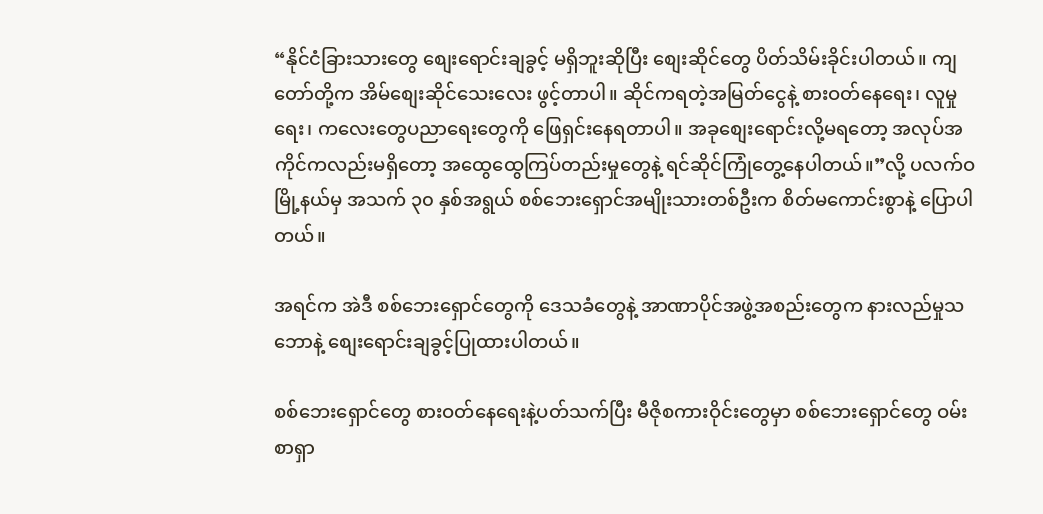“နိုင်ငံခြားသားတွေ စျေးရောင်းချခွင့် မရှိဘူးဆိုပြီး စျေးဆိုင်တွေ ပိတ်သိမ်းခိုင်းပါတယ်။ ကျတော်တို့က အိမ်စျေးဆိုင်သေးလေး ဖွင့်တာပါ။ ဆိုင်ကရတဲ့အမြတ်ငွေနဲ့ စားဝတ်နေရေး၊ လူမှုရေး၊ ကလေးတွေပညာရေးတွေကို ဖြေရှင်းနေရတာပါ။ အခုစျေးရောင်းလို့မရတော့ အလုပ်အကိုင်ကလည်းမရှိတော့ အထွေထွေကြပ်တည်းမှုတွေနဲ့ ရင်ဆိုင်ကြုံတွေ့နေပါတယ်။”လို့ ပလက်ဝမြို့နယ်မှ အသက် ၃၀ နှစ်အရွယ် စစ်ဘေးရှောင်အမျိုးသားတစ်ဦးက စိတ်မကောင်းစွာနဲ့ ပြောပါတယ်။

အရင်က အဲဒီ စစ်ဘေးရှောင်တွေကို ဒေသခံတွေနဲ့ အာဏာပိုင်အဖွဲ့အစည်းတွေက နားလည်မှုသဘောနဲ့ စျေးရောင်းချခွင့်ပြုထားပါတယ်။

စစ်ဘေးရှောင်တွေ စားဝတ်နေရေးနဲ့ပတ်သက်ပြီး မီဇိုစကားဝိုင်းတွေမှာ စစ်ဘေးရှောင်တွေ ဝမ်းစာရှာ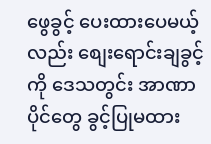ဖွေခွင့် ပေးထားပေမယ့်လည်း စျေးရောင်းချခွင့်ကို ဒေသတွင်း အာဏာပိုင်တွေ ခွင့်ပြုမထား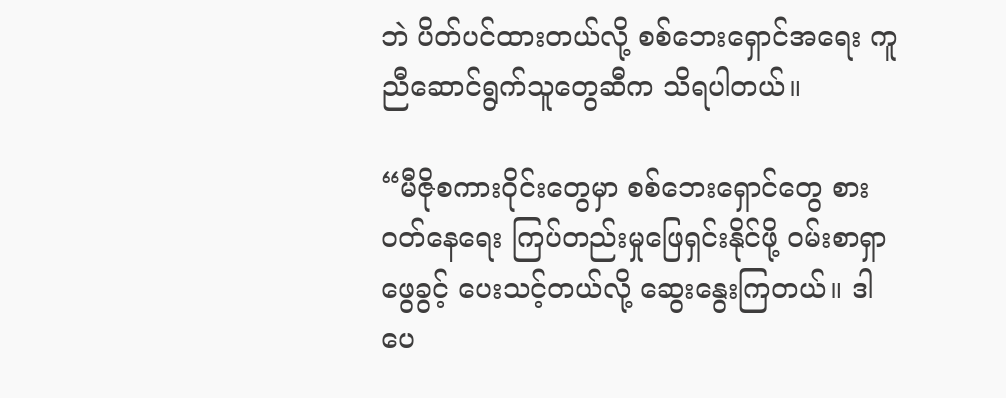ဘဲ ပိတ်ပင်ထားတယ်လို့ စစ်ဘေးရှောင်အရေး ကူညီဆောင်ရွက်သူတွေဆီက သိရပါတယ်။

“မီဇိုစကားဝိုင်းတွေမှာ စစ်ဘေးရှောင်တွေ စားဝတ်နေရေး ကြပ်တည်းမှုဖြေရှင်းနိုင်ဖို့ ဝမ်းစာရှာဖွေခွင့် ပေးသင့်တယ်လို့ ဆွေးနွေးကြတယ်။ ဒါပေ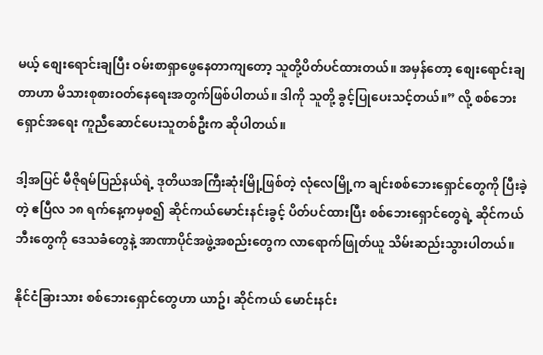မယ့် စျေးရောင်းချပြီး ဝမ်းစာရှာဖွေနေတာကျတော့ သူတို့ပိတ်ပင်ထားတယ်။ အမှန်တော့ စျေးရောင်းချတာဟာ မိသားစုစားဝတ်နေရေးအတွက်ဖြစ်ပါတယ်။ ဒါကို သူတို့ ခွင့်ပြုပေးသင့်တယ်။” လို့ စစ်ဘေးရှောင်အရေး ကူညီဆောင်ပေးသူတစ်ဦးက ဆိုပါတယ်။

ဒါ့အပြင် မီဇိုရမ်ပြည်နယ်ရဲ့ ဒုတိယအကြီးဆုံးမြို့ဖြစ်တဲ့ လုံလေမြို့က ချင်းစစ်ဘေးရှောင်တွေကို ပြီးခဲ့တဲ့ ဧပြီလ ၁၈ ရက်နေ့ကမှစ၍ ဆိုင်ကယ်မောင်းနင်းခွင့် ပိတ်ပင်ထားပြီး စစ်ဘေးရှောင်တွေရဲ့ ဆိုင်ကယ်ဘီးတွေကို ဒေသခံတွေနဲ့ အာဏာပိုင်အဖွဲ့အစည်းတွေက လာရောက်ဖြုတ်ယူ သိမ်းဆည်းသွားပါတယ်။

နိုင်ငံခြားသား စစ်ဘေးရှောင်တွေဟာ ယာဥ်၊ ဆိုင်ကယ် မောင်းနင်း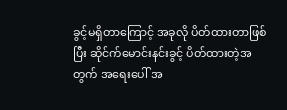ခွင့်မရှိတာကြောင့် အခုလို ပိတ်ထားတာဖြစ်ပြီး ဆိုင်က်မောင်းနင်းခွင့် ပိတ်ထားတဲ့အတွက် အရေးပေါ် အ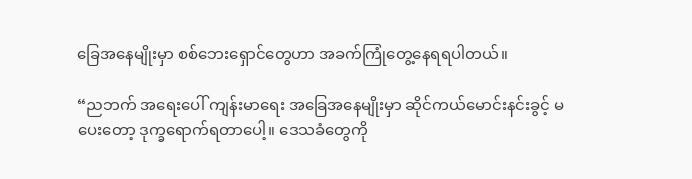ခြေအနေမျိုးမှာ စစ်ဘေးရှောင်တွေဟာ အခက်ကြုံတွေ့နေရရပါတယ်။

“ညဘက် အရေးပေါ် ကျန်းမာရေး အခြေအနေမျိုးမှာ ဆိုင်ကယ်မောင်းနင်းခွင့် မပေးတော့ ဒုက္ခရောက်ရတာပေါ့။ ဒေသခံတွေကို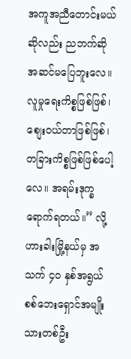အကူအညီတောင်းမယ်ဆိုလည်း ညဘက်ဆို အဆင်မပြေဘူးလေ။ လူမှုရေးကိစ္စဖြစ်ဖြစ်၊ စျေးဝယ်တာဖြစ်ဖြစ်၊ တခြားကိစ္စဖြစ်ဖြစ်ပေါ့လေ။ အရမ်းဒုက္ခရောက်ရတယ်။” လို့ ဟားခါးမြို့နယ်မှ အသက် ၄၀ နှစ်အရွယ် စစ်ဘေးရှောင်အမျိုးသားတစ်ဦး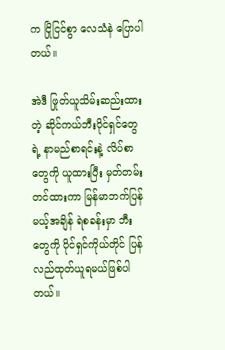က ငြိုငြင်စွာ လေသံနဲ ပြောပါတယ်။

အဲဒီ ဖြုတ်ယူသိမ်းဆည်းထားတဲ့ ဆိုင်ကယ်ဘီးပိုင်ရှင်တွေရဲ့ နာမည်စာရင်းနဲ့ လိပ်စာတွေကို ယူထားပြီး မှတ်တမ်းတင်ထားကာ မြန်မာဘက်ပြန်မယ့်အချိန် ရဲစခန်းမှာ ဘီးတွေကို ပိုင်ရှင်ကိုယ်တိုင် ပြန်လည်ထုတ်ယူရမယ်ဖြစ်ပါတယ်။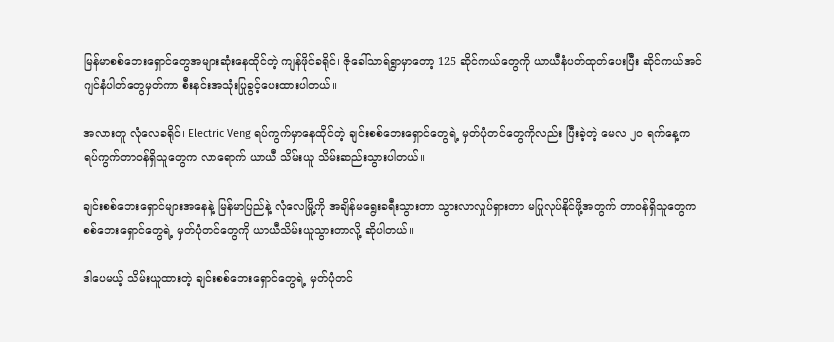မြန်မာစစ်ဘေးရှောင်တွေအများဆုံးနေထိုင်တဲ့ ကျန်ဖိုင်ခရိုင်၊ ဇိုခေါ်သာရ်ရွာမှာတော့ 125 ဆိုင်ကယ်တွေကို ယာယီနံပတ်ထုတ်ပေးပြီး ဆိုင်ကယ်အင်ဂျင်နံပါတ်တွေမှတ်ကာ စီးနင်းအသုံးပြုခွင့်ပေးထားပါတယ်။

အလားတူ လုံလေခရိုင်၊ Electric Veng ရပ်ကွက်မှာနေထိုင်တဲ့ ချင်းစစ်ဘေးရှောင်တွေရဲ့ မှတ်ပုံတင်တွေကိုလည်း ပြီးခဲ့တဲ့ မေလ ၂၀ ရက်နေ့က ရပ်ကွက်တာဝန်ရှိသူတွေက လာရောက် ယာယီ သိမ်းယူ သိမ်းဆည်းသွားပါတယ်။

ချင်းစစ်ဘေးရှောင်များအနေနဲ့ မြန်မာပြည်နဲ့ လုံလေမြို့ကို အချိန်မရွေးခရီးသွားတာ သွားလာလှုပ်ရှားတာ မပြုလုပ်နိုင်ဖို့အတွက် တာဝန်ရှိသူတွေက စစ်ဘေးရှောင်တွေရဲ့ မှတ်ပုံတင်တွေကို ယာယီသိမ်းယူသွားတာလို့ ဆိုပါတယ်။

ဒါပေမယ့် သိမ်းယူထားတဲ့ ချင်းစစ်ဘေးရှောင်တွေရဲ့ မှတ်ပုံတင်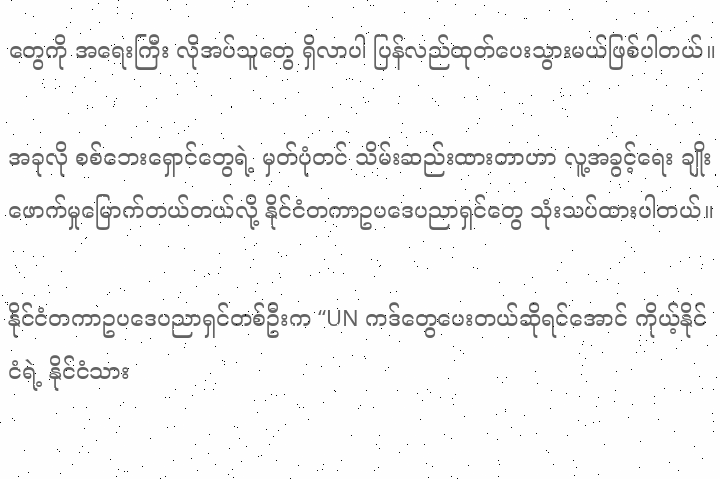တွေကို အရေးကြီး လိုအပ်သူတွေ ရှိလာပါ ပြန်လည်ထုတ်ပေးသွားမယ်ဖြစ်ပါတယ်။

အခုလို စစ်ဘေးရှောင်တွေရဲ့ မှတ်ပုံတင် သိမ်းဆည်းထားတာဟာ လူ့အခွင့်ရေး ချိုးဖောက်မှုမြောက်တယ်တယ်လို့ နိုင်ငံတကာဥပဒေပညာရှင်တွေ သုံးသပ်ထားပါတယ်။

နိုင်ငံတကာဥပဒေပညာရှင်တစ်ဦးက “UN ကဒ်တွေပေးတယ်ဆိုရင်အောင် ကိုယ့်နိုင်ငံရဲ့ နိုင်ငံသား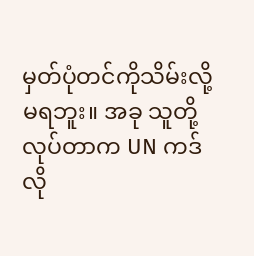မှတ်ပုံတင်ကိုသိမ်းလို့မရဘူး။ အခု သူတို့လုပ်တာက UN ကဒ်လို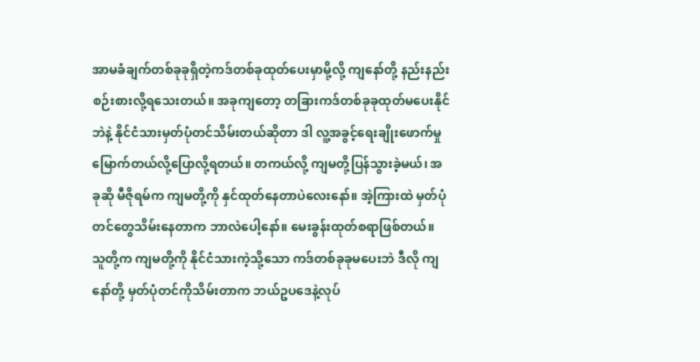အာမခံချက်တစ်ခုခုရှိတဲ့ကဒ်တစ်ခုထုတ်ပေးမှာမို့လို့ ကျနော်တို့ နည်းနည်းစဉ်းစားလို့ရသေးတယ်။ အခုကျတော့ တခြားကဒ်တစ်ခုခုထုတ်မပေးနိုင်ဘဲနဲ့ နိုင်ငံသားမှတ်ပုံတင်သိမ်းတယ်ဆိုတာ ဒါ လူ့အခွင့်ရေးချိုးဖောက်မှုမြောက်တယ်လို့ပြောလို့ရတယ်။ တကယ်လို့ ကျမတို့ပြန်သွားခဲ့မယ်၊ အခုဆို မီဇိုရမ်က ကျမတို့ကို နှင်ထုတ်နေတာပဲလေးနော်။ အဲ့ကြားထဲ မှတ်ပုံတင်တွေသိမ်းနေတာက ဘာလဲပေါ့နော်။ မေးခွန်းထုတ်စရာဖြစ်တယ်။ သူတို့က ကျမတို့ကို နိုင်ငံသားကဲ့သို့သော ကဒ်တစ်ခုခုမပေးဘဲ ဒီလို ကျနော်တို့ မှတ်ပုံတင်ကိုသိမ်းတာက ဘယ်ဥပဒေနဲ့လုပ်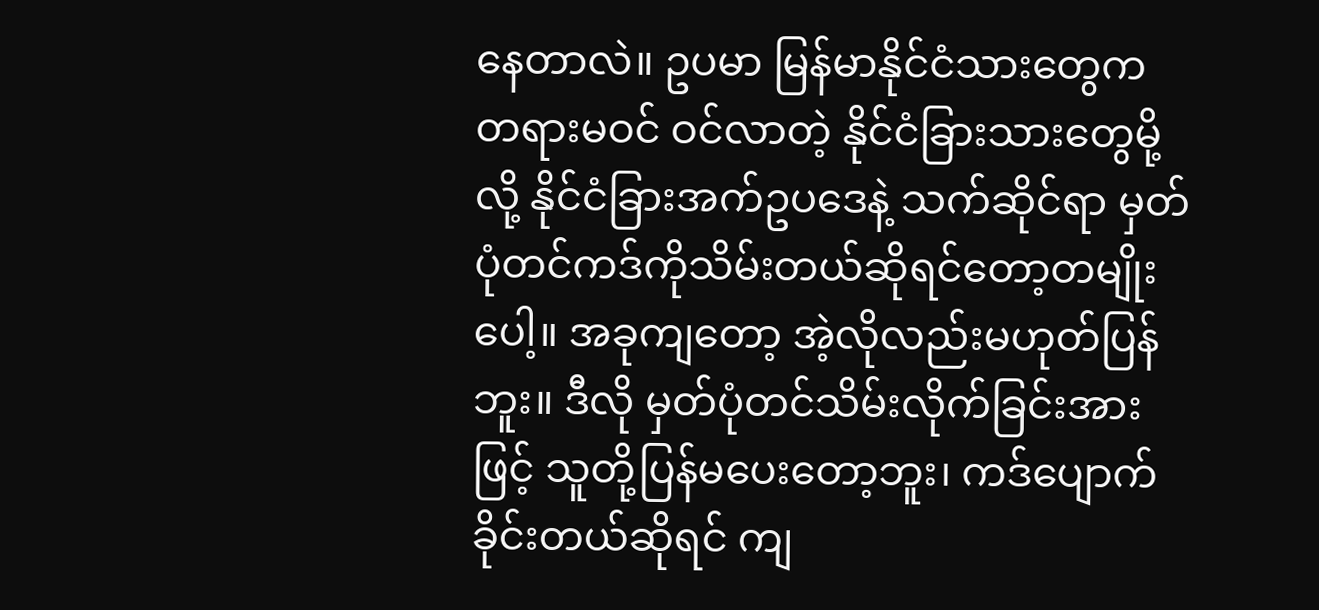နေတာလဲ။ ဥပမာ မြန်မာနိုင်ငံသားတွေက တရားမဝင် ဝင်လာတဲ့ နိုင်ငံခြားသားတွေမို့လို့ နိုင်ငံခြားအက်ဥပဒေနဲ့ သက်ဆိုင်ရာ မှတ်ပုံတင်ကဒ်ကိုသိမ်းတယ်ဆိုရင်တော့တမျိုးပေါ့။ အခုကျတော့ အဲ့လိုလည်းမဟုတ်ပြန်ဘူး။ ဒီလို မှတ်ပုံတင်သိမ်းလိုက်ခြင်းအားဖြင့် သူတို့ပြန်မပေးတော့ဘူး၊ ကဒ်ပျောက်ခိုင်းတယ်ဆိုရင် ကျ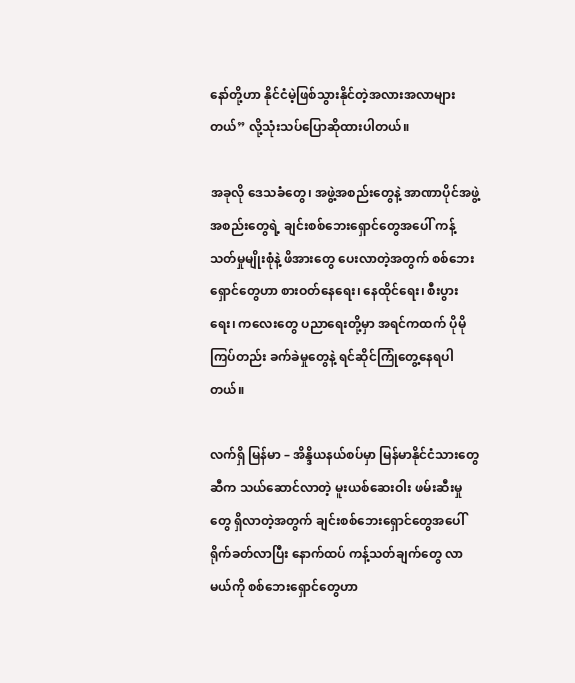နော်တို့ဟာ နိုင်ငံမဲ့ဖြစ်သွားနိုင်တဲ့အလားအလာများတယ်” လို့သုံးသပ်ပြောဆိုထားပါတယ်။

အခုလို ဒေသခံတွေ၊ အဖွဲ့အစည်းတွေနဲ့ အာဏာပိုင်အဖွဲ့အစည်းတွေရဲ့ ချင်းစစ်ဘေးရှောင်တွေအပေါ် ကန့်သတ်မှုမျိုးစုံနဲ့ ဖိအားတွေ ပေးလာတဲ့အတွက် စစ်ဘေးရှောင်တွေဟာ စားဝတ်နေရေး၊ နေထိုင်ရေး၊ စီးပွားရေး၊ ကလေးတွေ ပညာရေးတို့မှာ အရင်ကထက် ပိုမိုကြပ်တည်း ခက်ခဲမှုတွေနဲ့ ရင်ဆိုင်ကြုံတွေ့နေရပါတယ်။

လက်ရှိ မြန်မာ – အိန္ဒိယနယ်စပ်မှာ မြန်မာနိုင်ငံသားတွေဆီက သယ်ဆောင်လာတဲ့ မူးယစ်ဆေးဝါး ဖမ်းဆီးမှုတွေ ရှိလာတဲ့အတွက် ချင်းစစ်ဘေးရှောင်တွေအပေါ် ရိုက်ခတ်လာပြီး နောက်ထပ် ကန့်သတ်ချက်တွေ လာမယ်ကို စစ်ဘေးရှောင်တွေဟာ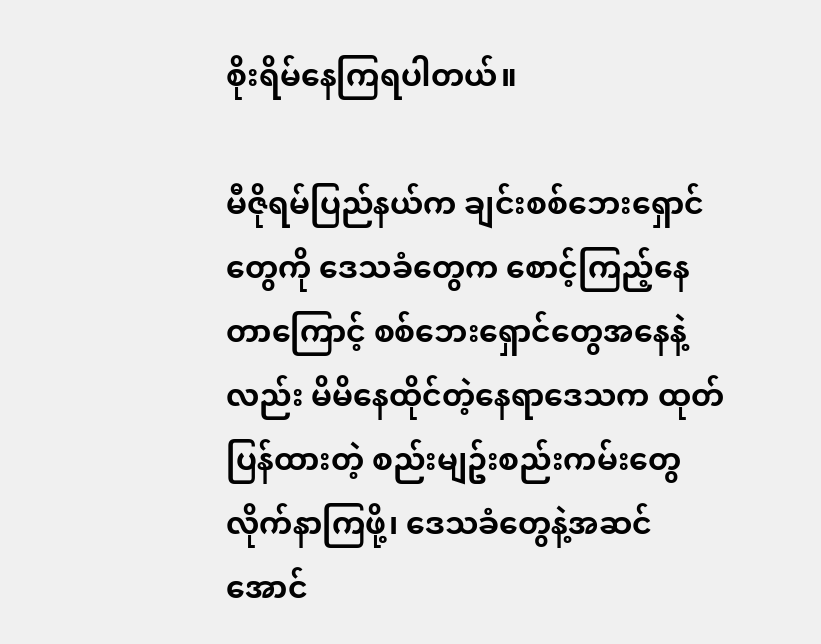စိုးရိမ်နေကြရပါတယ်။

မီဇိုရမ်ပြည်နယ်က ချင်းစစ်ဘေးရှောင်တွေကို ဒေသခံတွေက စောင့်ကြည့်နေတာကြောင့် စစ်ဘေးရှောင်တွေအနေနဲ့လည်း မိမိနေထိုင်တဲ့နေရာဒေသက ထုတ်ပြန်ထားတဲ့ စည်းမျဥ်းစည်းကမ်းတွေ လိုက်နာကြဖို့၊ ဒေသခံတွေနဲ့အဆင်အောင်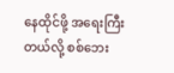နေထိုင်ဖို့ အရေးကြီးတယ်လို့ စစ်ဘေး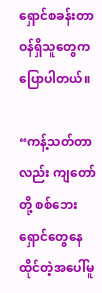ရှောင်စခန်းတာဝန်ရှိသူတွေက ပြောပါတယ်။

“ကန့်သတ်တာလည်း ကျတော်တို့ စစ်ဘေးရှောင်တွေနေထိုင်တဲ့အပေါ်မူ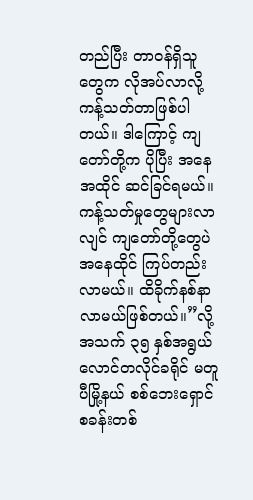တည်ပြီး တာဝန်ရှိသူတွေက လိုအပ်လာလို့ ကန့်သတ်တာဖြစ်ပါတယ်။ ဒါကြောင့် ကျတော်တို့က ပိုပြီး အနေအထိုင် ဆင်ခြင်ရမယ်။ ကန့်သတ်မှုတွေများလာလျင် ကျတော်တို့တွေပဲ အနေထိုင် ကြပ်တည်းလာမယ်။ ထိခိုက်နစ်နာလာမယ်ဖြစ်တယ်။”လို့ အသက် ၃၅ နှစ်အရွယ် လောင်တလိုင်ခရိုင် မတူပီမြို့နယ် စစ်ဘေးရှောင်စခန်းတစ်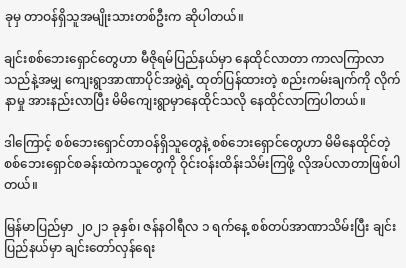ခုမှ တာဝန်ရှိသူအမျိုးသားတစ်ဦးက ဆိုပါတယ်။

ချင်းစစ်ဘေးရှောင်တွေဟာ မီဇိုရမ်ပြည်နယ်မှာ နေထိုင်လာတာ ကာလကြာလာသည်နဲ့အမျှ ကျေးရွာအာဏာပိုင်အဖွဲ့ရဲ့ ထုတ်ပြန်ထားတဲ့ စည်းကမ်းချက်ကို လိုက်နာမှု အားနည်းလာပြီး မိမိကျေးရွာမှာနေထိုင်သလို နေထိုင်လာကြပါတယ်။

ဒါကြောင့် စစ်ဘေးရှောင်တာဝန်ရှိသူတွေနဲ့ စစ်ဘေးရှောင်တွေဟာ မိမိနေထိုင်တဲ့ စစ်ဘေးရှောင်စခန်းထဲကသူတွေကို ဝိုင်းဝန်းထိန်းသိမ်းကြဖို့ လိုအပ်လာတာဖြစ်ပါတယ်။

မြန်မာပြည်မှာ ၂၀၂၁ ခုနှစ်၊ ဇန်နဝါရီလ ၁ ရက်နေ့ စစ်တပ်အာဏာသိမ်းပြီး ချင်းပြည်နယ်မှာ ချင်းတော်လှန်ရေး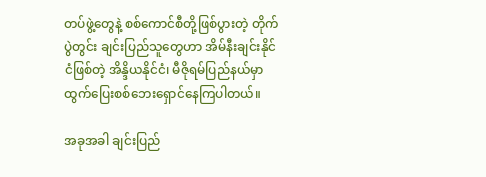တပ်ဖွဲ့တွေနဲ့ စစ်ကောင်စီတို့ဖြစ်ပွားတဲ့ တိုက်ပွဲတွင်း ချင်းပြည်သူတွေဟာ အိမ်နီးချင်းနိုင်ငံဖြစ်တဲ့ အိန္ဒိယနိုင်ငံ၊ မီဇိုရမ်ပြည်နယ်မှာ ထွက်ပြေးစစ်ဘေးရှောင်နေကြပါတယ်။

အခုအခါ ချင်းပြည်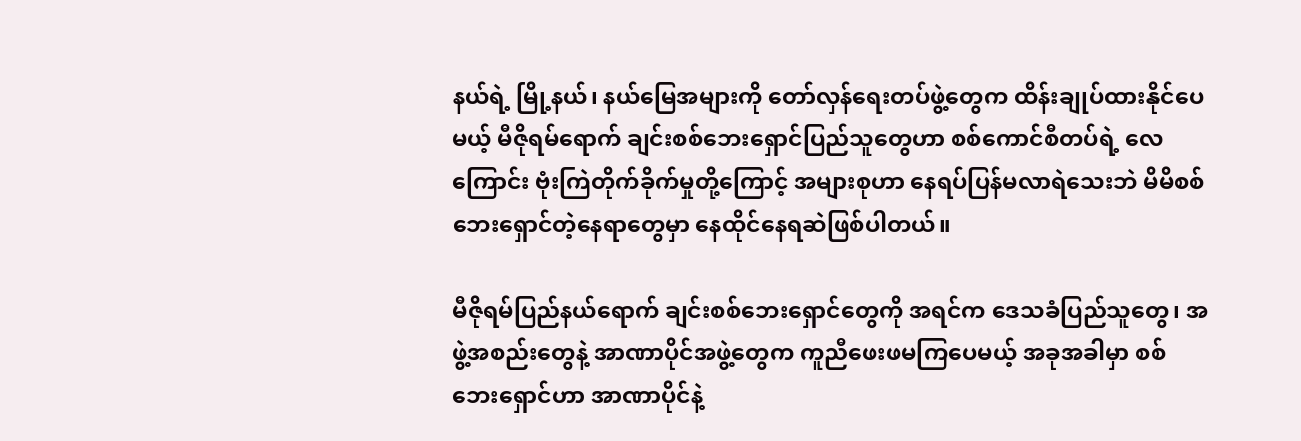နယ်ရဲ့ မြို့နယ်၊ နယ်မြေအများကို တော်လှန်ရေးတပ်ဖွဲ့တွေက ထိန်းချုပ်ထားနိုင်ပေမယ့် မီဇိုရမ်ရောက် ချင်းစစ်ဘေးရှောင်ပြည်သူတွေဟာ စစ်ကောင်စီတပ်ရဲ့ လေကြောင်း ဗုံးကြဲတိုက်ခိုက်မှုတို့ကြောင့် အများစုဟာ နေရပ်ပြန်မလာရဲသေးဘဲ မိမိစစ်ဘေးရှောင်တဲ့နေရာတွေမှာ နေထိုင်နေရဆဲဖြစ်ပါတယ်။

မီဇိုရမ်ပြည်နယ်ရောက် ချင်းစစ်ဘေးရှောင်တွေကို အရင်က ဒေသခံပြည်သူတွေ၊ အဖွဲ့အစည်းတွေနဲ့ အာဏာပိုင်အဖွဲ့တွေက ကူညီဖေးဖမကြပေမယ့် အခုအခါမှာ စစ်ဘေးရှောင်ဟာ အာဏာပိုင်နဲ့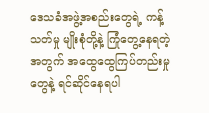ဒေသခံအဖွဲ့အစည်းတွေရဲ့ ကန့်သတ်မှု မျိုးစုံတို့နဲ့ ကြုံတွေ့နေရတဲ့အတွက် အထွေထွေကြပ်တည်းမှုတွေနဲ့ ရင်ဆိုင်နေရပါ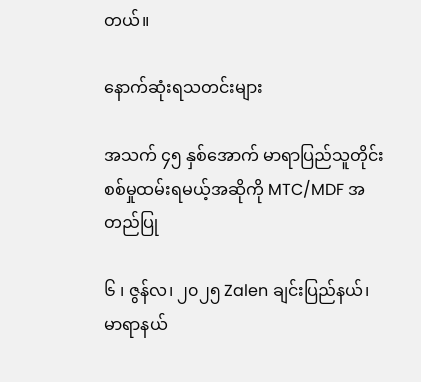တယ်။

နောက်ဆုံးရသတင်းများ

အသက် ၄၅ နှစ်အောက် မာရာပြည်သူတိုင်းစစ်မှုထမ်းရမယ့်အဆိုကို MTC/MDF အတည်ပြု

၆ ၊ ဇွန်လ၊ ၂၀၂၅ Zalen ချင်းပြည်နယ်၊ မာရာနယ်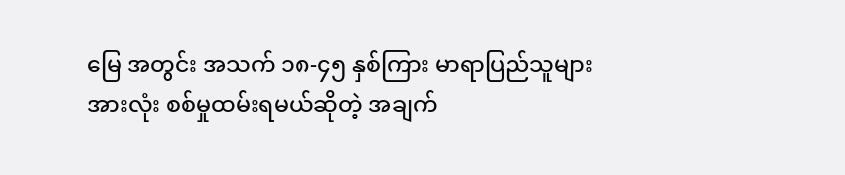မြေ အတွင်း အသက် ၁၈-၄၅ နှစ်ကြား မာရာပြည်သူများအားလုံး စစ်မှုထမ်းရမယ်ဆိုတဲ့ အချက်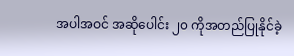အပါအဝင် အဆိုပေါင်း ၂၀ ကိုအတည်ပြုနိုင်ခဲ့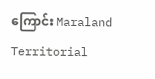ကြောင်း Maraland Territorial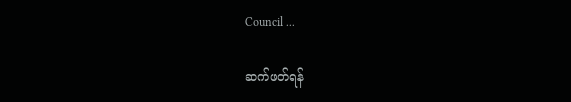Council ...

ဆက်ဖတ်ရန်